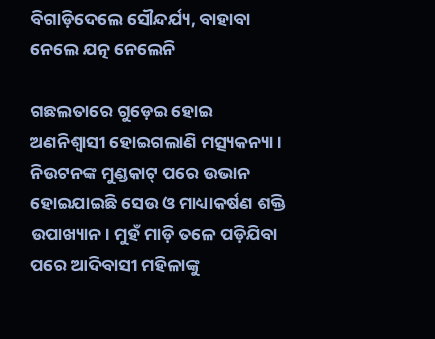ବିଗାଡ଼ିଦେଲେ ସୌନ୍ଦର୍ଯ୍ୟ, ବାହାବା ନେଲେ ଯତ୍ନ ନେଲେନି

ଗଛଲତାରେ ଗୁଡ଼େଇ ହୋଇ ଅଣନିଶ୍ବାସୀ ହୋଇଗଲାଣି ମତ୍ସ୍ୟକନ୍ୟା। ନିଉଟନଙ୍କ ମୁଣ୍ଡକାଟ୍‌ ପରେ ଉଭାନ ହୋଇଯାଇଛି ସେଉ ଓ ମାଧ୍ୟାକର୍ଷଣ ଶକ୍ତି ଉପାଖ୍ୟାନ। ମୁହଁ ମାଡ଼ି ତଳେ ପଡ଼ିଯିବା ପରେ ଆଦିବାସୀ ମହିଳାଙ୍କୁ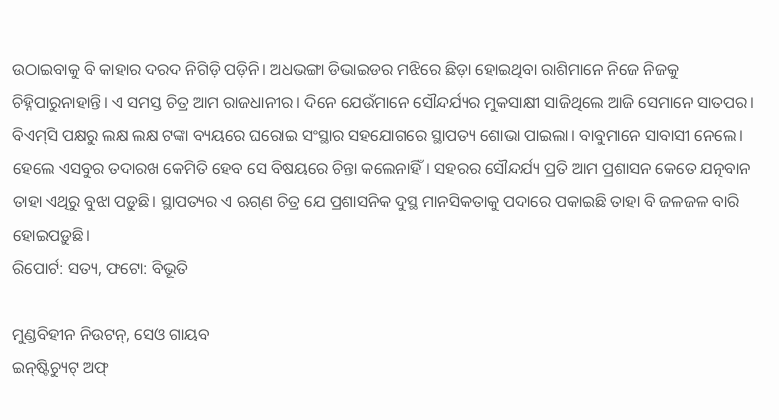ଉଠାଇବାକୁ ବି କାହାର ଦରଦ ନିଗିଡ଼ି ପଡ଼ିନି। ଅଧଭଙ୍ଗା ଡିଭାଇଡର ମଝିରେ ଛିଡ଼ା ହୋଇଥିବା ରାଶିମାନେ ନିଜେ ନିଜକୁ ଚିହ୍ନିପାରୁନାହାନ୍ତି। ଏ ସମସ୍ତ ଚିତ୍ର ଆମ ରାଜଧାନୀର। ଦିନେ ଯେଉଁମାନେ ସୌନ୍ଦର୍ଯ୍ୟର ମୁକସାକ୍ଷୀ ସାଜିଥିଲେ ଆଜି ସେମାନେ ସାତପର। ବିଏମ୍‌ସି ପକ୍ଷରୁ ଲକ୍ଷ ଲକ୍ଷ ଟଙ୍କା ବ୍ୟୟରେ ଘରୋଇ ସଂସ୍ଥାର ସହଯୋଗରେ ସ୍ଥାପତ୍ୟ ଶୋଭା ପାଇଲା। ବାବୁମାନେ ସାବାସୀ ନେଲେ। ହେଲେ ଏସବୁର ତଦାରଖ କେମିତି ହେବ ସେ ବିଷୟରେ ଚିନ୍ତା କଲେନାହିଁ। ସହରର ସୌନ୍ଦର୍ଯ୍ୟ ପ୍ରତି ଆମ ପ୍ରଶାସନ କେତେ ଯତ୍ନବାନ ତାହା ଏଥିରୁ ବୁଝା ପଡ଼ୁଛି। ସ୍ଥାପତ୍ୟର ଏ ଋଗ୍‌ଣ ଚିତ୍ର ଯେ ପ୍ରଶାସନିକ ଦୁସ୍ଥ ମାନସିକତାକୁ ପଦାରେ ପକାଇଛି ତାହା ବି ଜଳଜଳ ବାରି ହୋଇପଡ଼ୁଛି।
ରିପୋର୍ଟ: ସତ୍ୟ, ଫଟୋ: ବିଭୂତି

ମୁଣ୍ଡବିହୀନ ନିଉଟନ୍‌, ସେଓ ଗାୟବ
ଇନ୍‌ଷ୍ଟିଚ୍ୟୁଟ୍‌ ଅଫ୍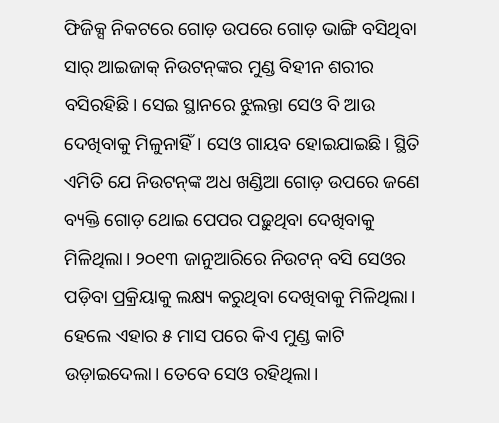ଫିଜିକ୍ସ ନିକଟରେ ଗୋଡ଼ ଉପରେ ଗୋଡ଼ ଭାଙ୍ଗି ବସିଥିବା ସାର୍‌ ଆଇଜାକ୍‌ ନିଉଟନ୍‌ଙ୍କର ମୁଣ୍ଡ ବିହୀନ ଶରୀର ବସିରହିଛି। ସେଇ ସ୍ଥାନରେ ଝୁଲନ୍ତା ସେଓ ବି ଆଉ ଦେଖିବାକୁ ମିଳୁନାହିଁ। ସେଓ ଗାୟବ ହୋଇଯାଇଛି। ସ୍ଥିତି ଏମିତି ଯେ ନିଉଟନ୍‌ଙ୍କ ଅଧ ଖଣ୍ଡିଆ ଗୋଡ଼ ଉପରେ ଜଣେ ବ୍ୟକ୍ତି ଗୋଡ଼ ଥୋଇ ପେପର ପଢ଼ୁଥିବା ଦେଖିବାକୁ ମିଳିଥିଲା। ୨୦୧୩ ଜାନୁଆରିରେ ନିଉଟନ୍‌ ବସି ସେଓର ପଡ଼ିବା ପ୍ରକ୍ରିୟାକୁ ଲକ୍ଷ୍ୟ କରୁଥିବା ଦେଖିବାକୁ ମିଳିଥିଲା। ହେଲେ ଏହାର ୫ ମାସ ପରେ କିଏ ମୁଣ୍ଡ କାଟି ଉଡ଼ାଇଦେଲା। ତେବେ ସେଓ ରହିଥିଲା।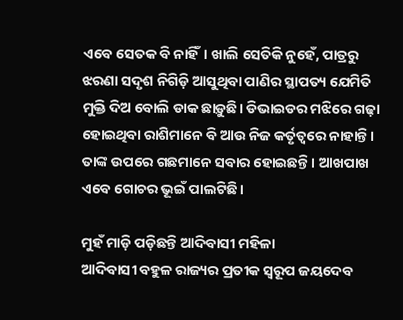ଏବେ ସେତକ ବି ନାହିଁ। ଖାଲି ସେତିକି ନୁହେଁ, ପାତ୍ରରୁ ଝରଣା ସଦୃଶ ନିଗିଡ଼ି ଆସୁଥିବା ପାଣିର ସ୍ଥାପତ୍ୟ ଯେମିତି ମୁକ୍ତି ଦିଅ ବୋଲି ଡାକ ଛାଡ଼ୁଛି। ଡିଭାଇଡର ମଝିରେ ଗଢ଼ା ହୋଇଥିବା ରାଶିମାନେ ବି ଆଉ ନିଜ କର୍ତୃତ୍ବରେ ନାହାନ୍ତି। ତାଙ୍କ ଉପରେ ଗଛମାନେ ସବାର ହୋଇଛନ୍ତି। ଆଖପାଖ ଏବେ ଗୋଚର ଭୂଇଁ ପାଲଟିଛି।

ମୁହଁ ମାଡ଼ି ପଡ଼ିଛନ୍ତି ଆଦିବାସୀ ମହିଳା
ଆଦିବାସୀ ବହୁଳ ରାଜ୍ୟର ପ୍ରତୀକ ସ୍ବରୂପ ଜୟଦେବ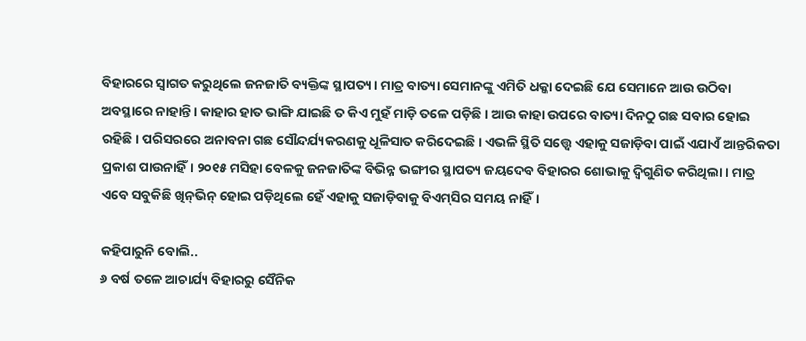ବିହାରରେ ସ୍ବାଗତ କରୁଥିଲେ ଜନଜାତି ବ୍ୟକ୍ତିଙ୍କ ସ୍ଥାପତ୍ୟ। ମାତ୍ର ବାତ୍ୟା ସେମାନଙ୍କୁ ଏମିତି ଧକ୍କା ଦେଇଛି ଯେ ସେମାନେ ଆଉ ଉଠିବା ଅବସ୍ଥାରେ ନାହାନ୍ତି। କାହାର ହାତ ଭାଙ୍ଗି ଯାଇଛି ତ କିଏ ମୁହଁ ମାଡ଼ି ତଳେ ପଡ଼ିଛି। ଆଉ କାହା ଉପରେ ବାତ୍ୟା ଦିନଠୁ ଗଛ ସବାର ହୋଇ ରହିଛି। ପରିସରରେ ଅନାବନା ଗଛ ସୌନ୍ଦର୍ଯ୍ୟକରଣକୁ ଧୂଳିସାତ କରିଦେଇଛି। ଏଭଳି ସ୍ଥିତି ସତ୍ତ୍ବେ ଏହାକୁ ସଜାଡ଼ିବା ପାଇଁ ଏଯାଏଁ ଆନ୍ତରିକତା ପ୍ରକାଶ ପାଉନାହିଁ। ୨୦୧୫ ମସିହା ବେଳକୁ ଜନଜାତିଙ୍କ ବିଭିନ୍ନ ଭଙ୍ଗୀର ସ୍ଥାପତ୍ୟ ଜୟଦେବ ବିହାରର ଶୋଭାକୁ ଦ୍ବିଗୁଣିତ କରିଥିଲା। ମାତ୍ର ଏବେ ସବୁକିଛି ଖିନ୍‌ଭିନ୍‌ ହୋଇ ପଡ଼ିଥିଲେ ହେଁ ଏହାକୁ ସଜାଡ଼ିବାକୁ ବିଏମ୍‌ସିର ସମୟ ନାହିଁ।

କହିପାରୁନି ବୋଲି..
୬ ବର୍ଷ ତଳେ ଆଚାର୍ଯ୍ୟ ବିହାରରୁ ସୈନିକ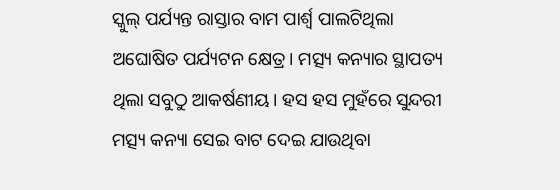ସ୍କୁଲ୍‌ ପର୍ଯ୍ୟନ୍ତ ରାସ୍ତାର ବାମ ପାର୍ଶ୍ବ ପାଲଟିଥିଲା ଅଘୋଷିତ ପର୍ଯ୍ୟଟନ କ୍ଷେତ୍ର। ମତ୍ସ୍ୟ କନ୍ୟାର ସ୍ଥାପତ୍ୟ ଥିଲା ସବୁଠୁ ଆକର୍ଷଣୀୟ। ହସ ହସ ମୁହଁରେ ସୁନ୍ଦରୀ ମତ୍ସ୍ୟ କନ୍ୟା ସେଇ ବାଟ ଦେଇ ଯାଉଥିବା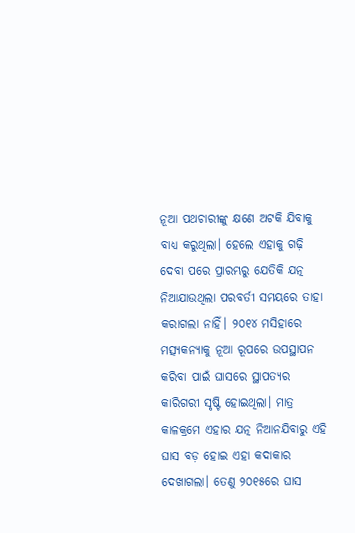ନୂଆ ପଥଚାରୀଙ୍କୁ କ୍ଷଣେ ଅଟକି ଯିବାକୁ ବାଧ୍ୟ କରୁଥିଲା। ହେଲେ ଏହାକୁ ଗଢ଼ି ଦେବା ପରେ ପ୍ରାରମ୍ଭରୁ ଯେତିକି ଯତ୍ନ ନିଆଯାଉଥିଲା ପରବର୍ତୀ ସମୟରେ ତାହା କରାଗଲା ନାହିଁ। ୨୦୧୪‌ ମସିହାରେ ମତ୍ସ୍ୟକନ୍ୟାକୁ ନୂଆ ରୂପରେ ଉପସ୍ଥାପନ କରିବା ପାଇଁ ଘାସରେ ସ୍ଥାପତ୍ୟର କାରିଗରୀ ସୃଷ୍ଟି ହୋଇଥିଲା। ମାତ୍ର କାଳକ୍ରମେ ଏହାର ଯତ୍ନ ନିଆନଯିବାରୁ ଏହି ଘାସ ବଡ଼ ହୋଇ ଏହା କଦାକାର ଦେଖାଗଲା। ତେଣୁ ୨୦୧୫ରେ ଘାସ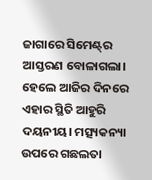ଜାଗାରେ ସିମେଣ୍ଟ୍‌ର ଆସ୍ତରଣ ବୋଳାଗଲା। ହେଲେ ଆଜିର ଦିନରେ ଏହାର ସ୍ଥିତି ଆହୁରି ଦୟନୀୟ। ମତ୍ସ୍ୟକନ୍ୟା ଉପରେ ଗଛଲତା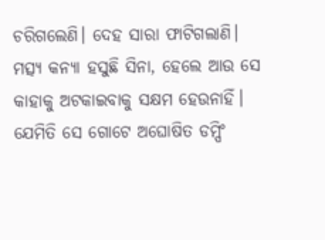ଚରିଗଲେଣି। ଦେହ ସାରା ଫାଟିଗଲାଣି। ମତ୍ସ୍ୟ କନ୍ୟା ହସୁଛି ସିନା, ହେଲେ ଆଉ ସେ କାହାକୁ ଅଟକାଇବାକୁ ସକ୍ଷମ ହେଉନାହିଁ। ଯେମିତି ସେ ଗୋଟେ ଅଘୋଷିତ ଡମ୍ପିଂ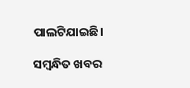ପାଲଟିଯାଇଛି।

ସମ୍ବନ୍ଧିତ ଖବର